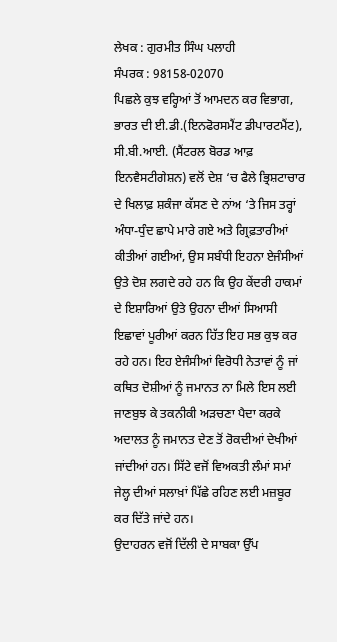ਲੇਖਕ : ਗੁਰਮੀਤ ਸਿੰਘ ਪਲਾਹੀ
ਸੰਪਰਕ : 98158-02070
ਪਿਛਲੇ ਕੁਝ ਵਰ੍ਹਿਆਂ ਤੋਂ ਆਮਦਨ ਕਰ ਵਿਭਾਗ, ਭਾਰਤ ਦੀ ਈ.ਡੀ.(ਇਨਫੋਰਸਮੈਂਟ ਡੀਪਾਰਟਮੈਂਟ), ਸੀ.ਬੀ.ਆਈ. (ਸੈਂਟਰਲ ਬੋਰਡ ਆਫ਼ ਇਨਵੈਸਟੀਗੇਸ਼ਨ) ਵਲੋਂ ਦੇਸ਼ ‘ਚ ਫੈਲੇ ਭ੍ਰਿਸ਼ਟਾਚਾਰ ਦੇ ਖਿਲਾਫ਼ ਸ਼ਕੰਜਾ ਕੱਸਣ ਦੇ ਨਾਂਅ ‘ਤੇ ਜਿਸ ਤਰ੍ਹਾਂ ਅੰਧਾ-ਧੁੰਦ ਛਾਪੇ ਮਾਰੇ ਗਏ ਅਤੇ ਗ੍ਰਿਫ਼ਤਾਰੀਆਂ ਕੀਤੀਆਂ ਗਈਆਂ, ਉਸ ਸਬੰਧੀ ਇਹਨਾ ਏਜੰਸੀਆਂ ਉਤੇ ਦੋਸ਼ ਲਗਦੇ ਰਹੇ ਹਨ ਕਿ ਉਹ ਕੇਂਦਰੀ ਹਾਕਮਾਂ ਦੇ ਇਸ਼ਾਰਿਆਂ ਉਤੇ ਉਹਨਾ ਦੀਆਂ ਸਿਆਸੀ ਇਛਾਵਾਂ ਪੂਰੀਆਂ ਕਰਨ ਹਿੱਤ ਇਹ ਸਭ ਕੁਝ ਕਰ ਰਹੇ ਹਨ। ਇਹ ਏਜੰਸੀਆਂ ਵਿਰੋਧੀ ਨੇਤਾਵਾਂ ਨੂੰ ਜਾਂ ਕਥਿਤ ਦੋਸ਼ੀਆਂ ਨੂੰ ਜਮਾਨਤ ਨਾ ਮਿਲੇ ਇਸ ਲਈ ਜਾਣਬੁਝ ਕੇ ਤਕਨੀਕੀ ਅੜਚਣਾ ਪੈਦਾ ਕਰਕੇ ਅਦਾਲਤ ਨੂੰ ਜਮਾਨਤ ਦੇਣ ਤੋਂ ਰੋਕਦੀਆਂ ਦੇਖੀਆਂ ਜਾਂਦੀਆਂ ਹਨ। ਸਿੱਟੇ ਵਜੋਂ ਵਿਅਕਤੀ ਲੰਮਾਂ ਸਮਾਂ ਜੇਲ੍ਹ ਦੀਆਂ ਸਲਾਖ਼ਾਂ ਪਿੱਛੇ ਰਹਿਣ ਲਈ ਮਜ਼ਬੂਰ ਕਰ ਦਿੱਤੇ ਜਾਂਦੇ ਹਨ।
ਉਦਾਹਰਨ ਵਜੋਂ ਦਿੱਲੀ ਦੇ ਸਾਬਕਾ ਉੱਪ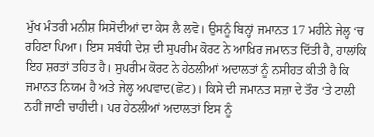ਮੁੱਖ ਮੰਤਰੀ ਮਨੀਸ਼ ਸਿਸੋਦੀਆਂ ਦਾ ਕੇਸ ਲੈ ਲਵੋ। ਉਸਨੂੰ ਬਿਨ੍ਹਾਂ ਜਮਾਨਤ 17 ਮਹੀਨੇ ਜੇਲ੍ਹ ‘ਚ ਰਹਿਣਾ ਪਿਆ। ਇਸ ਸਬੰਧੀ ਦੇਸ਼ ਦੀ ਸੁਪਰੀਮ ਕੋਰਟ ਨੇ ਆਖ਼ਿਰ ਜਮਾਨਤ ਦਿੱਤੀ ਹੈ, ਹਾਲਾਂਕਿ ਇਹ ਸ਼ਰਤਾਂ ਤਹਿਤ ਹੈ। ਸੁਪਰੀਮ ਕੋਰਟ ਨੇ ਹੇਠਲੀਆਂ ਅਦਾਲਤਾਂ ਨੂੰ ਨਸੀਹਤ ਕੀਤੀ ਹੈ ਕਿ ਜਮਾਨਤ ਨਿਯਮ ਹੈ ਅਤੇ ਜੇਲ੍ਹ ਅਪਵਾਦ(ਛੋਟ)। ਕਿਸੇ ਦੀ ਜਮਾਨਤ ਸਜ਼ਾ ਦੇ ਤੌਰ ‘ਤੇ ਟਾਲੀ ਨਹੀਂ ਜਾਣੀ ਚਾਹੀਦੀ। ਪਰ ਹੇਠਲੀਆਂ ਅਦਾਲਤਾਂ ਇਸ ਨੂੰ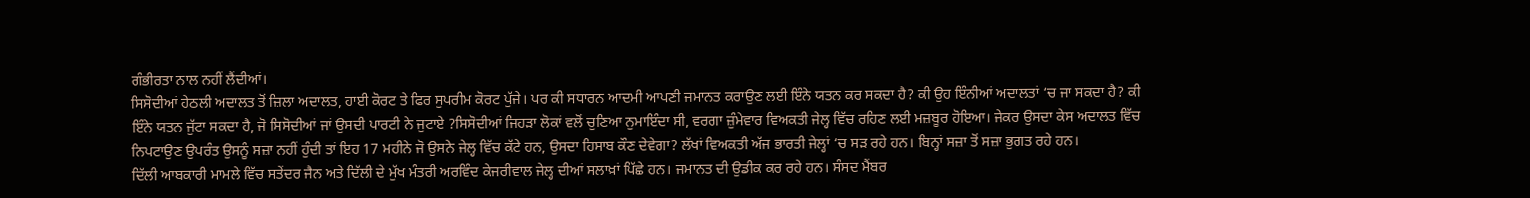ਗੰਭੀਰਤਾ ਨਾਲ ਨਹੀਂ ਲੈਂਦੀਆਂ।
ਸਿਸੋਦੀਆਂ ਹੇਠਲੀ ਅਦਾਲਤ ਤੋਂ ਜ਼ਿਲਾ ਅਦਾਲਤ, ਹਾਈ ਕੋਰਟ ਤੇ ਫਿਰ ਸੁਪਰੀਮ ਕੋਰਟ ਪੁੱਜੇ। ਪਰ ਕੀ ਸਧਾਰਨ ਆਦਮੀ ਆਪਣੀ ਜਮਾਨਤ ਕਰਾਉਣ ਲਈ ਇੰਨੇ ਯਤਨ ਕਰ ਸਕਦਾ ਹੈ? ਕੀ ਉਹ ਇੰਨੀਆਂ ਅਦਾਲਤਾਂ ‘ਚ ਜਾ ਸਕਦਾ ਹੈ? ਕੀ ਇੰਨੇ ਯਤਨ ਜੁੱਟਾ ਸਕਦਾ ਹੈ, ਜੋ ਸਿਸੋਦੀਆਂ ਜਾਂ ਉਸਦੀ ਪਾਰਟੀ ਨੇ ਜੁਟਾਏ ?ਸਿਸੋਦੀਆਂ ਜਿਹੜਾ ਲੋਕਾਂ ਵਲੋਂ ਚੁਣਿਆ ਨੁਮਾਇੰਦਾ ਸੀ, ਵਰਗਾ ਜ਼ੁੰਮੇਵਾਰ ਵਿਅਕਤੀ ਜੇਲ੍ਹ ਵਿੱਚ ਰਹਿਣ ਲਈ ਮਜ਼ਬੂਰ ਹੋਇਆ। ਜੇਕਰ ਉਸਦਾ ਕੇਸ ਅਦਾਲਤ ਵਿੱਚ ਨਿਪਟਾਉਣ ਉਪਰੰਤ ਉਸਨੂੰ ਸਜ਼ਾ ਨਹੀਂ ਹੁੰਦੀ ਤਾਂ ਇਹ 17 ਮਹੀਨੇ ਜੋ ਉਸਨੇ ਜੇਲ੍ਹ ਵਿੱਚ ਕੱਟੇ ਹਨ, ਉਸਦਾ ਹਿਸਾਬ ਕੌਣ ਦੇਵੇਗਾ? ਲੱਖਾਂ ਵਿਅਕਤੀ ਅੱਜ ਭਾਰਤੀ ਜੇਲ੍ਹਾਂ ‘ਚ ਸੜ ਰਹੇ ਹਨ। ਬਿਨ੍ਹਾਂ ਸਜ਼ਾ ਤੋਂ ਸਜ਼ਾ ਭੁਗਤ ਰਹੇ ਹਨ।
ਦਿੱਲੀ ਆਬਕਾਰੀ ਮਾਮਲੇ ਵਿੱਚ ਸਤੇਂਦਰ ਜੈਨ ਅਤੇ ਦਿੱਲੀ ਦੇ ਮੁੱਖ ਮੰਤਰੀ ਅਰਵਿੰਦ ਕੇਜਰੀਵਾਲ ਜੇਲ੍ਹ ਦੀਆਂ ਸਲਾਖ਼ਾਂ ਪਿੱਛੇ ਹਨ। ਜਮਾਨਤ ਦੀ ਉਡੀਕ ਕਰ ਰਹੇ ਹਨ। ਸੰਸਦ ਮੈਂਬਰ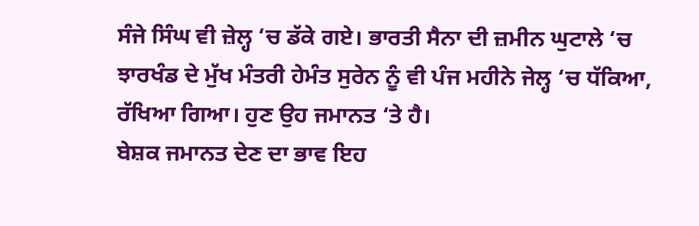ਸੰਜੇ ਸਿੰਘ ਵੀ ਜ਼ੇਲ੍ਹ ‘ਚ ਡੱਕੇ ਗਏ। ਭਾਰਤੀ ਸੈਨਾ ਦੀ ਜ਼ਮੀਨ ਘੁਟਾਲੇ ‘ਚ ਝਾਰਖੰਡ ਦੇ ਮੁੱਖ ਮੰਤਰੀ ਹੇਮੰਤ ਸੁਰੇਨ ਨੂੰ ਵੀ ਪੰਜ ਮਹੀਨੇ ਜੇਲ੍ਹ ‘ਚ ਧੱਕਿਆ, ਰੱਖਿਆ ਗਿਆ। ਹੁਣ ਉਹ ਜਮਾਨਤ ‘ਤੇ ਹੈ।
ਬੇਸ਼ਕ ਜਮਾਨਤ ਦੇਣ ਦਾ ਭਾਵ ਇਹ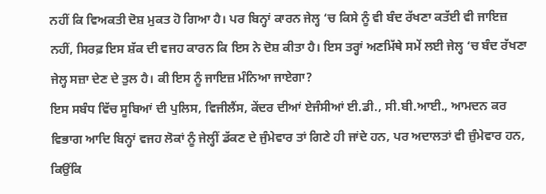ਨਹੀਂ ਕਿ ਵਿਅਕਤੀ ਦੋਸ਼ ਮੁਕਤ ਹੋ ਗਿਆ ਹੈ। ਪਰ ਬਿਨ੍ਹਾਂ ਕਾਰਨ ਜੇਲ੍ਹ ‘ਚ ਕਿਸੇ ਨੂੰ ਵੀ ਬੰਦ ਰੱਖਣਾ ਕਤੱਈ ਵੀ ਜਾਇਜ਼ ਨਹੀਂ, ਸਿਰਫ਼ ਇਸ ਸ਼ੱਕ ਦੀ ਵਜਹ ਕਾਰਨ ਕਿ ਇਸ ਨੇ ਦੋਸ਼ ਕੀਤਾ ਹੈ। ਇਸ ਤਰ੍ਹਾਂ ਅਣਮਿੱਥੇ ਸਮੇਂ ਲਈ ਜੇਲ੍ਹ ‘ਚ ਬੰਦ ਰੱਖਣਾ ਜੇਲ੍ਹ ਸਜ਼ਾ ਦੇਣ ਦੇ ਤੁਲ ਹੈ। ਕੀ ਇਸ ਨੂੰ ਜਾਇਜ਼ ਮੰਨਿਆ ਜਾਏਗਾ?
ਇਸ ਸਬੰਧ ਵਿੱਚ ਸੂਬਿਆਂ ਦੀ ਪੁਲਿਸ, ਵਿਜੀਲੈਂਸ, ਕੇਂਦਰ ਦੀਆਂ ਏਜੰਸੀਆਂ ਈ.ਡੀ., ਸੀ.ਬੀ.ਆਈ., ਆਮਦਨ ਕਰ ਵਿਭਾਗ ਆਦਿ ਬਿਨ੍ਹਾਂ ਵਜਹ ਲੋਕਾਂ ਨੂੰ ਜੇਲ੍ਹੀਂ ਡੱਕਣ ਦੇ ਜੁੰਮੇਵਾਰ ਤਾਂ ਗਿਣੇ ਹੀ ਜਾਂਦੇ ਹਨ, ਪਰ ਅਦਾਲਤਾਂ ਵੀ ਜ਼ੁੰਮੇਵਾਰ ਹਨ, ਕਿਉਂਕਿ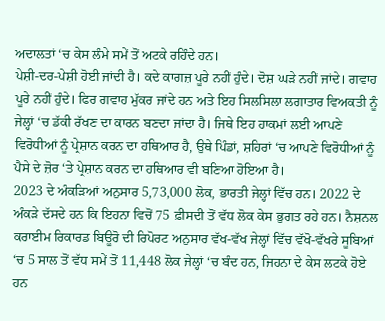ਅਦਾਲਤਾਂ ‘ਚ ਕੇਸ ਲੰਮੇ ਸਮੇਂ ਤੋਂ ਅਟਕੇ ਰਹਿੰਦੇ ਹਨ।
ਪੇਸ਼ੀ-ਦਰ-ਪੇਸ਼ੀ ਹੋਈ ਜਾਂਦੀ ਹੈ। ਕਦੇ ਕਾਗਜ਼ ਪੂਰੇ ਨਹੀਂ ਹੁੰਦੇ। ਦੋਸ਼ ਘੜੇ ਨਹੀਂ ਜਾਂਦੇ। ਗਵਾਹ ਪੂਰੇ ਨਹੀਂ ਹੁੰਦੇ। ਫਿਰ ਗਵਾਹ ਮੁੱਕਰ ਜਾਂਦੇ ਹਨ ਅਤੇ ਇਹ ਸਿਲਸਿਲਾ ਲਗਾਤਾਰ ਵਿਅਕਤੀ ਨੂੰ ਜੇਲ੍ਹਾਂ ‘ਚ ਡੱਕੀ ਰੱਖਣ ਦਾ ਕਾਰਨ ਬਣਦਾ ਜਾਂਦਾ ਹੈ। ਜਿਥੇ ਇਹ ਹਾਕਮਾਂ ਲਈ ਆਪਣੇ ਵਿਰੋਧੀਆਂ ਨੂੰ ਪ੍ਰੇਸ਼ਾਨ ਕਰਨ ਦਾ ਹਥਿਆਰ ਹੈ, ਉਥੇ ਪਿੰਡਾਂ, ਸ਼ਹਿਰਾਂ ‘ਚ ਆਪਣੇ ਵਿਰੋਧੀਆਂ ਨੂੰ ਪੈਸੇ ਦੇ ਜ਼ੋਰ ‘ਤੇ ਪ੍ਰੇਸ਼ਾਨ ਕਰਨ ਦਾ ਹਥਿਆਰ ਵੀ ਬਣਿਆ ਹੋਇਆ ਹੈ।
2023 ਦੇ ਅੰਕੜਿਆਂ ਅਨੁਸਾਰ 5,73,000 ਲੋਕ, ਭਾਰਤੀ ਜੇਲ੍ਹਾਂ ਵਿੱਚ ਹਨ। 2022 ਦੇ ਅੰਕੜੇ ਦੱਸਦੇ ਹਨ ਕਿ ਇਹਨਾ ਵਿਚੋਂ 75 ਫ਼ੀਸਦੀ ਤੋਂ ਵੱਧ ਲੋਕ ਕੇਸ ਭੁਗਤ ਰਹੇ ਹਨ। ਨੈਸ਼ਨਲ ਕਰਾਈਮ ਰਿਕਾਰਡ ਬਿਊਰੋ ਦੀ ਰਿਪੋਰਟ ਅਨੁਸਾਰ ਵੱਖ-ਵੱਖ ਜੇਲ੍ਹਾਂ ਵਿੱਚ ਵੱਖੋ-ਵੱਖਰੇ ਸੂਬਿਆਂ ‘ਚ 5 ਸਾਲ ਤੋਂ ਵੱਧ ਸਮੇਂ ਤੋਂ 11,448 ਲੋਕ ਜੇਲ੍ਹਾਂ ‘ਚ ਬੰਦ ਹਨ, ਜਿਹਨਾ ਦੇ ਕੇਸ ਲਟਕੇ ਹੋਏ ਹਨ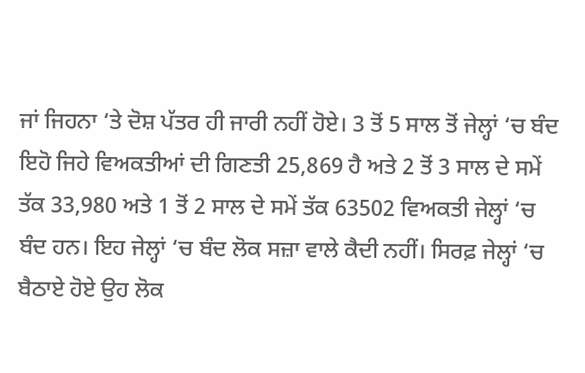ਜਾਂ ਜਿਹਨਾ ‘ਤੇ ਦੋਸ਼ ਪੱਤਰ ਹੀ ਜਾਰੀ ਨਹੀਂ ਹੋਏ। 3 ਤੋਂ 5 ਸਾਲ ਤੋਂ ਜੇਲ੍ਹਾਂ ‘ਚ ਬੰਦ ਇਹੋ ਜਿਹੇ ਵਿਅਕਤੀਆਂ ਦੀ ਗਿਣਤੀ 25,869 ਹੈ ਅਤੇ 2 ਤੋਂ 3 ਸਾਲ ਦੇ ਸਮੇਂ ਤੱਕ 33,980 ਅਤੇ 1 ਤੋਂ 2 ਸਾਲ ਦੇ ਸਮੇਂ ਤੱਕ 63502 ਵਿਅਕਤੀ ਜੇਲ੍ਹਾਂ ‘ਚ ਬੰਦ ਹਨ। ਇਹ ਜੇਲ੍ਹਾਂ ‘ਚ ਬੰਦ ਲੋਕ ਸਜ਼ਾ ਵਾਲੇ ਕੈਦੀ ਨਹੀਂ। ਸਿਰਫ਼ ਜੇਲ੍ਹਾਂ ‘ਚ ਬੈਠਾਏ ਹੋਏ ਉਹ ਲੋਕ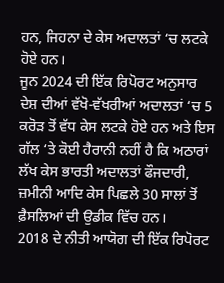ਹਨ, ਜਿਹਨਾ ਦੇ ਕੇਸ ਅਦਾਲਤਾਂ ‘ਚ ਲਟਕੇ ਹੋਏ ਹਨ।
ਜੂਨ 2024 ਦੀ ਇੱਕ ਰਿਪੋਰਟ ਅਨੁਸਾਰ ਦੇਸ਼ ਦੀਆਂ ਵੱਖੋ-ਵੱਖਰੀਆਂ ਅਦਾਲਤਾਂ ‘ਚ 5 ਕਰੋੜ ਤੋਂ ਵੱਧ ਕੇਸ ਲਟਕੇ ਹੋਏ ਹਨ ਅਤੇ ਇਸ ਗੱਲ ‘ਤੇ ਕੋਈ ਹੈਰਾਨੀ ਨਹੀਂ ਹੈ ਕਿ ਅਠਾਰਾਂ ਲੱਖ ਕੇਸ ਭਾਰਤੀ ਅਦਾਲਤਾਂ ਫੌਜਦਾਰੀ, ਜ਼ਮੀਨੀ ਆਦਿ ਕੇਸ ਪਿਛਲੇ 30 ਸਾਲਾਂ ਤੋਂ ਫ਼ੈਸਲਿਆਂ ਦੀ ਉਡੀਕ ਵਿੱਚ ਹਨ।
2018 ਦੇ ਨੀਤੀ ਆਯੋਗ ਦੀ ਇੱਕ ਰਿਪੋਰਟ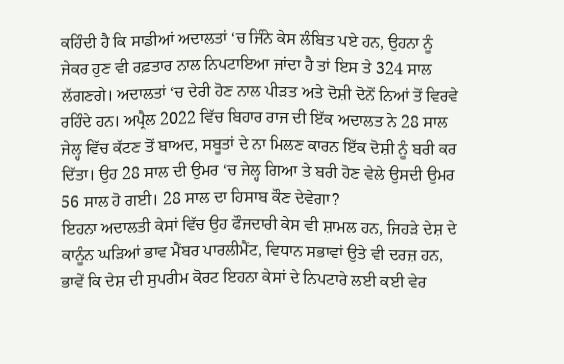ਕਹਿੰਦੀ ਹੈ ਕਿ ਸਾਡੀਆਂ ਅਦਾਲਤਾਂ ‘ਚ ਜਿੰਨੇ ਕੇਸ ਲੰਬਿਤ ਪਏ ਹਨ, ਉਹਨਾ ਨੂੰ ਜੇਕਰ ਹੁਣ ਵੀ ਰਫ਼ਤਾਰ ਨਾਲ ਨਿਪਟਾਇਆ ਜਾਂਦਾ ਹੈ ਤਾਂ ਇਸ ਤੇ 324 ਸਾਲ ਲੱਗਣਗੇ। ਅਦਾਲਤਾਂ ‘ਚ ਦੇਰੀ ਹੋਣ ਨਾਲ ਪੀੜਤ ਅਤੇ ਦੋਸ਼ੀ ਦੋਨੋਂ ਨਿਆਂ ਤੋਂ ਵਿਰਵੇ ਰਹਿੰਦੇ ਹਨ। ਅਪ੍ਰੈਲ 2022 ਵਿੱਚ ਬਿਹਾਰ ਰਾਜ ਦੀ ਇੱਕ ਅਦਾਲਤ ਨੇ 28 ਸਾਲ ਜੇਲ੍ਹ ਵਿੱਚ ਕੱਟਣ ਤੋਂ ਬਾਅਦ, ਸਬੂਤਾਂ ਦੇ ਨਾ ਮਿਲਣ ਕਾਰਨ ਇੱਕ ਦੋਸ਼ੀ ਨੂੰ ਬਰੀ ਕਰ ਦਿੱਤਾ। ਉਹ 28 ਸਾਲ ਦੀ ਉਮਰ ‘ਚ ਜੇਲ੍ਹ ਗਿਆ ਤੇ ਬਰੀ ਹੋਣ ਵੇਲੇ ਉਸਦੀ ਉਮਰ 56 ਸਾਲ ਹੋ ਗਈ। 28 ਸਾਲ ਦਾ ਹਿਸਾਬ ਕੌਣ ਦੇਵੇਗਾ?
ਇਹਨਾ ਅਦਾਲਤੀ ਕੇਸਾਂ ਵਿੱਚ ਉਹ ਫੌਜਦਾਰੀ ਕੇਸ ਵੀ ਸ਼ਾਮਲ ਹਨ, ਜਿਹੜੇ ਦੇਸ਼ ਦੇ ਕਾਨੂੰਨ ਘੜਿਆਂ ਭਾਵ ਮੈਂਬਰ ਪਾਰਲੀਮੈਂਟ, ਵਿਧਾਨ ਸਭਾਵਾਂ ਉਤੇ ਵੀ ਦਰਜ਼ ਹਨ, ਭਾਵੇਂ ਕਿ ਦੇਸ਼ ਦੀ ਸੁਪਰੀਮ ਕੋਰਟ ਇਹਨਾ ਕੇਸਾਂ ਦੇ ਨਿਪਟਾਰੇ ਲਈ ਕਈ ਵੇਰ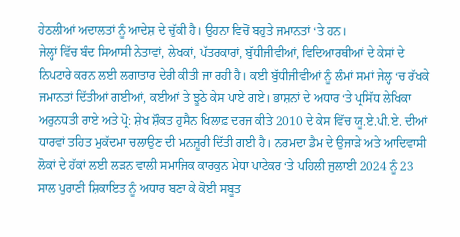ਹੇਠਲੀਆਂ ਅਦਾਲਤਾਂ ਨੂੰ ਆਦੇਸ਼ ਦੇ ਚੁੱਕੀ ਹੈ। ਉਹਨਾ ਵਿਚੋਂ ਬਹੁਤੇ ਜਮਾਨਤਾਂ ‘ਤੇ ਹਨ।
ਜੇਲ੍ਹਾਂ ਵਿੱਚ ਬੰਦ ਸਿਆਸੀ ਨੇਤਾਵਾਂ, ਲੇਖਕਾਂ, ਪੱਤਰਕਾਰਾਂ, ਬੁੱਧੀਜੀਵੀਆਂ, ਵਿਦਿਆਰਥੀਆਂ ਦੇ ਕੇਸਾਂ ਦੇ ਨਿਪਟਾਰੇ ਕਰਨ ਲਈ ਲਗਾਤਾਰ ਦੇਰੀ ਕੀਤੀ ਜਾ ਰਹੀ ਹੈ। ਕਈ ਬੁੱਧੀਜੀਵੀਆਂ ਨੂੰ ਲੰਮਾਂ ਸਮਾਂ ਜੇਲ੍ਹ ‘ਚ ਰੱਖਕੇ ਜਮਾਨਤਾਂ ਦਿੱਤੀਆਂ ਗਈਆਂ, ਕਈਆਂ ਤੇ ਝੂਠੇ ਕੇਸ ਪਾਏ ਗਏ। ਭਾਸ਼ਨਾਂ ਦੇ ਅਧਾਰ ‘ਤੇ ਪ੍ਰਸਿੱਧ ਲੇਖਿਕਾ ਅਰੁਨਧਤੀ ਰਾਏ ਅਤੇ ਪ੍ਰੋ: ਸ਼ੇਖ ਸ਼ੌਕਤ ਹੁਸੈਨ ਖਿਲਾਫ਼ ਦਰਜ ਕੀਤੇ 2010 ਦੇ ਕੇਸ ਵਿੱਚ ਯੂ.ਏ.ਪੀ.ਏ. ਦੀਆਂ ਧਾਰਵਾਂ ਤਹਿਤ ਮੁਕੱਦਮਾ ਚਲਾਉਣ ਦੀ ਮਨਜ਼ੂਰੀ ਦਿੱਤੀ ਗਈ ਹੈ। ਨਰਮਦਾ ਡੈਮ ਦੇ ਉਜਾੜੇ ਅਤੇ ਆਦਿਵਾਸੀ ਲੋਕਾਂ ਦੇ ਹੱਕਾਂ ਲਈ ਲੜਨ ਵਾਲੀ ਸਮਾਜਿਕ ਕਾਰਕੁਨ ਮੇਧਾ ਪਾਟੇਕਰ ‘ਤੇ ਪਹਿਲੀ ਜੁਲਾਈ 2024 ਨੂੰ 23 ਸਾਲ ਪੁਰਾਣੀ ਸ਼ਿਕਾਇਤ ਨੂੰ ਅਧਾਰ ਬਣਾ ਕੇ ਕੋਈ ਸਬੂਤ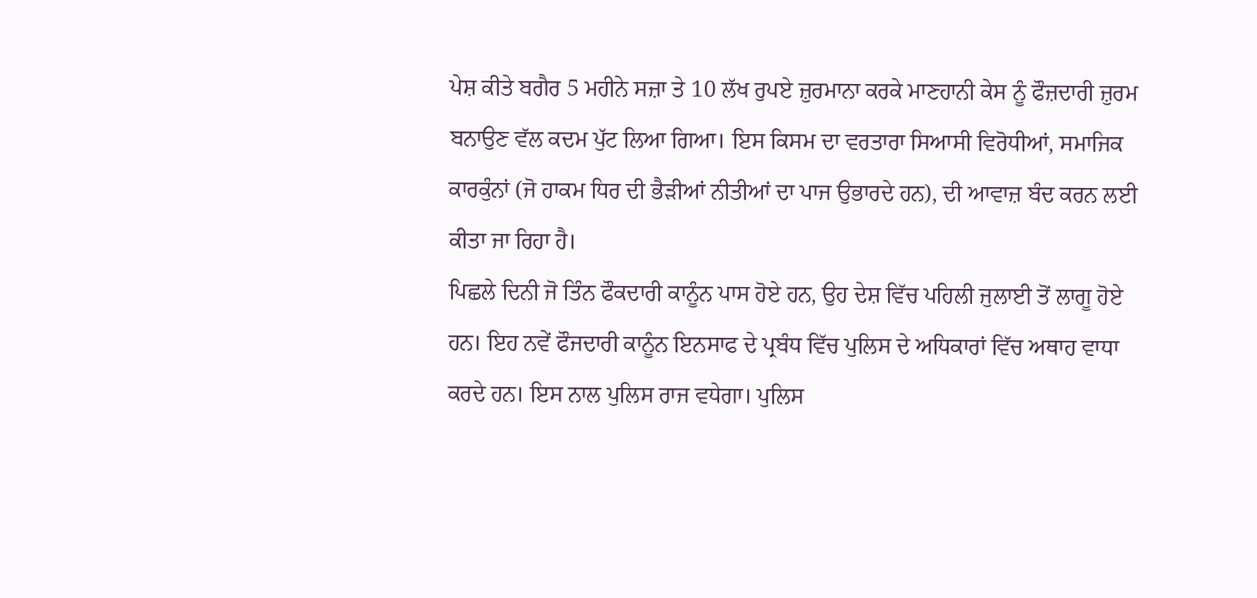ਪੇਸ਼ ਕੀਤੇ ਬਗੈਰ 5 ਮਹੀਨੇ ਸਜ਼ਾ ਤੇ 10 ਲੱਖ ਰੁਪਏ ਜ਼ੁਰਮਾਨਾ ਕਰਕੇ ਮਾਣਹਾਨੀ ਕੇਸ ਨੂੰ ਫੌਜ਼ਦਾਰੀ ਜ਼ੁਰਮ ਬਨਾਉਣ ਵੱਲ ਕਦਮ ਪੁੱਟ ਲਿਆ ਗਿਆ। ਇਸ ਕਿਸਮ ਦਾ ਵਰਤਾਰਾ ਸਿਆਸੀ ਵਿਰੋਧੀਆਂ, ਸਮਾਜਿਕ ਕਾਰਕੁੰਨਾਂ (ਜੋ ਹਾਕਮ ਧਿਰ ਦੀ ਭੈੜੀਆਂ ਨੀਤੀਆਂ ਦਾ ਪਾਜ ਉਭਾਰਦੇ ਹਨ), ਦੀ ਆਵਾਜ਼ ਬੰਦ ਕਰਨ ਲਈ ਕੀਤਾ ਜਾ ਰਿਹਾ ਹੈ।
ਪਿਛਲੇ ਦਿਨੀ ਜੋ ਤਿੰਨ ਫੌਕਦਾਰੀ ਕਾਨੂੰਨ ਪਾਸ ਹੋਏ ਹਨ, ਉਹ ਦੇਸ਼ ਵਿੱਚ ਪਹਿਲੀ ਜੁਲਾਈ ਤੋਂ ਲਾਗੂ ਹੋਏ ਹਨ। ਇਹ ਨਵੇਂ ਫੌਜਦਾਰੀ ਕਾਨੂੰਨ ਇਨਸਾਫ ਦੇ ਪ੍ਰਬੰਧ ਵਿੱਚ ਪੁਲਿਸ ਦੇ ਅਧਿਕਾਰਾਂ ਵਿੱਚ ਅਥਾਹ ਵਾਧਾ ਕਰਦੇ ਹਨ। ਇਸ ਨਾਲ ਪੁਲਿਸ ਰਾਜ ਵਧੇਗਾ। ਪੁਲਿਸ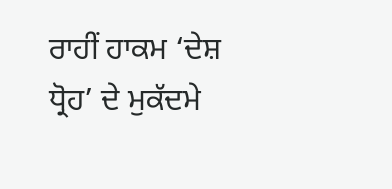ਰਾਹੀਂ ਹਾਕਮ ‘ਦੇਸ਼ ਧ੍ਰੋਹ’ ਦੇ ਮੁਕੱਦਮੇ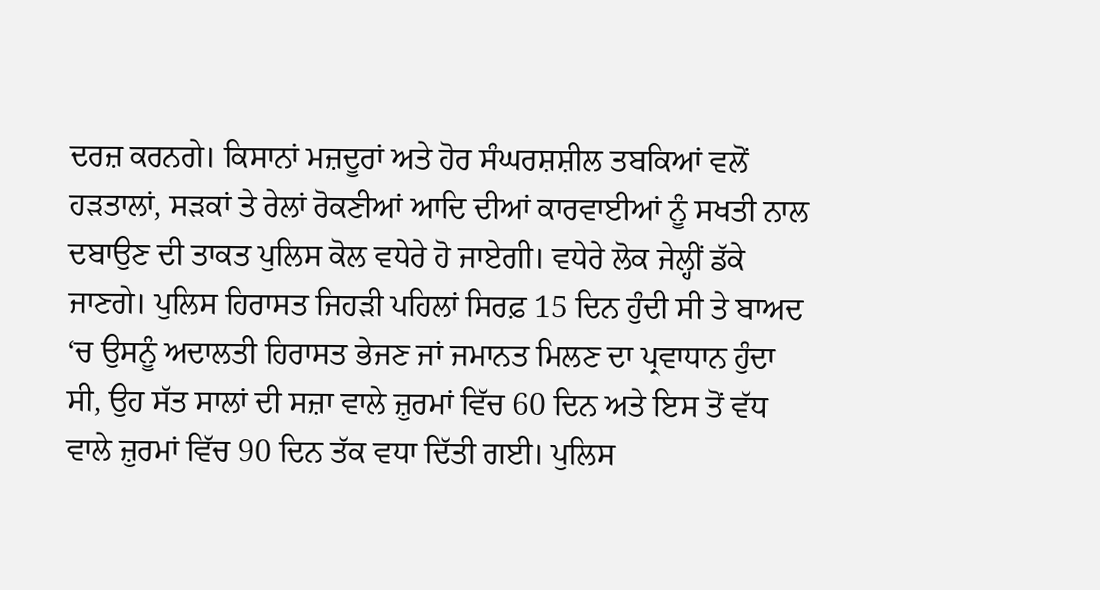ਦਰਜ਼ ਕਰਨਗੇ। ਕਿਸਾਨਾਂ ਮਜ਼ਦੂਰਾਂ ਅਤੇ ਹੋਰ ਸੰਘਰਸ਼ਸ਼ੀਲ ਤਬਕਿਆਂ ਵਲੋਂ ਹੜਤਾਲਾਂ, ਸੜਕਾਂ ਤੇ ਰੇਲਾਂ ਰੋਕਣੀਆਂ ਆਦਿ ਦੀਆਂ ਕਾਰਵਾਈਆਂ ਨੂੰ ਸਖਤੀ ਨਾਲ ਦਬਾਉਣ ਦੀ ਤਾਕਤ ਪੁਲਿਸ ਕੋਲ ਵਧੇਰੇ ਹੋ ਜਾਏਗੀ। ਵਧੇਰੇ ਲੋਕ ਜੇਲ੍ਹੀਂ ਡੱਕੇ ਜਾਣਗੇ। ਪੁਲਿਸ ਹਿਰਾਸਤ ਜਿਹੜੀ ਪਹਿਲਾਂ ਸਿਰਫ਼ 15 ਦਿਨ ਹੁੰਦੀ ਸੀ ਤੇ ਬਾਅਦ ‘ਚ ਉਸਨੂੰ ਅਦਾਲਤੀ ਹਿਰਾਸਤ ਭੇਜਣ ਜਾਂ ਜਮਾਨਤ ਮਿਲਣ ਦਾ ਪ੍ਰਵਾਧਾਨ ਹੁੰਦਾ ਸੀ, ਉਹ ਸੱਤ ਸਾਲਾਂ ਦੀ ਸਜ਼ਾ ਵਾਲੇ ਜ਼ੁਰਮਾਂ ਵਿੱਚ 60 ਦਿਨ ਅਤੇ ਇਸ ਤੋਂ ਵੱਧ ਵਾਲੇ ਜ਼ੁਰਮਾਂ ਵਿੱਚ 90 ਦਿਨ ਤੱਕ ਵਧਾ ਦਿੱਤੀ ਗਈ। ਪੁਲਿਸ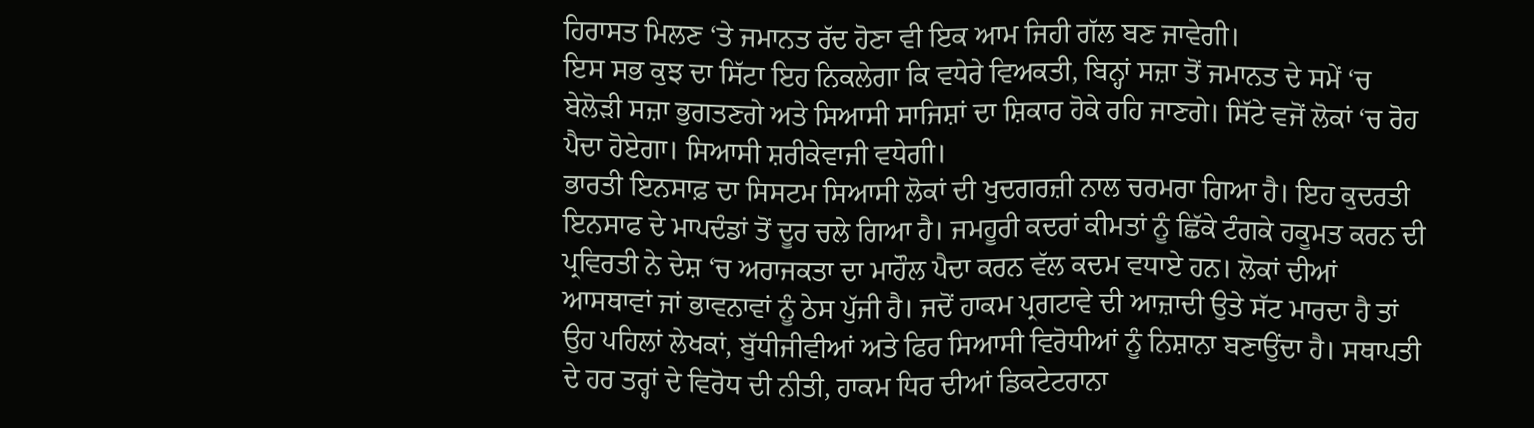ਹਿਰਾਸਤ ਮਿਲਣ ‘ਤੇ ਜਮਾਨਤ ਰੱਦ ਹੋਣਾ ਵੀ ਇਕ ਆਮ ਜਿਹੀ ਗੱਲ ਬਣ ਜਾਵੇਗੀ।
ਇਸ ਸਭ ਕੁਝ ਦਾ ਸਿੱਟਾ ਇਹ ਨਿਕਲੇਗਾ ਕਿ ਵਧੇਰੇ ਵਿਅਕਤੀ, ਬਿਨ੍ਹਾਂ ਸਜ਼ਾ ਤੋਂ ਜਮਾਨਤ ਦੇ ਸਮੇਂ ‘ਚ ਬੇਲੋੜੀ ਸਜ਼ਾ ਭੁਗਤਣਗੇ ਅਤੇ ਸਿਆਸੀ ਸਾਜਿਸ਼ਾਂ ਦਾ ਸ਼ਿਕਾਰ ਹੋਕੇ ਰਹਿ ਜਾਣਗੇ। ਸਿੱਟੇ ਵਜੋਂ ਲੋਕਾਂ ‘ਚ ਰੋਹ ਪੈਦਾ ਹੋਏਗਾ। ਸਿਆਸੀ ਸ਼ਰੀਕੇਵਾਜੀ ਵਧੇਗੀ।
ਭਾਰਤੀ ਇਨਸਾਫ਼ ਦਾ ਸਿਸਟਮ ਸਿਆਸੀ ਲੋਕਾਂ ਦੀ ਖੁਦਗਰਜ਼ੀ ਨਾਲ ਚਰਮਰਾ ਗਿਆ ਹੈ। ਇਹ ਕੁਦਰਤੀ ਇਨਸਾਫ ਦੇ ਮਾਪਦੰਡਾਂ ਤੋਂ ਦੂਰ ਚਲੇ ਗਿਆ ਹੈ। ਜਮਹੂਰੀ ਕਦਰਾਂ ਕੀਮਤਾਂ ਨੂੰ ਛਿੱਕੇ ਟੰਗਕੇ ਹਕੂਮਤ ਕਰਨ ਦੀ ਪ੍ਰਵਿਰਤੀ ਨੇ ਦੇਸ਼ ‘ਚ ਅਰਾਜਕਤਾ ਦਾ ਮਾਹੌਲ ਪੈਦਾ ਕਰਨ ਵੱਲ ਕਦਮ ਵਧਾਏ ਹਨ। ਲੋਕਾਂ ਦੀਆਂ ਆਸਥਾਵਾਂ ਜਾਂ ਭਾਵਨਾਵਾਂ ਨੂੰ ਠੇਸ ਪੁੱਜੀ ਹੈ। ਜਦੋਂ ਹਾਕਮ ਪ੍ਰਗਟਾਵੇ ਦੀ ਆਜ਼ਾਦੀ ਉਤੇ ਸੱਟ ਮਾਰਦਾ ਹੈ ਤਾਂ ਉਹ ਪਹਿਲਾਂ ਲੇਖਕਾਂ, ਬੁੱਧੀਜੀਵੀਆਂ ਅਤੇ ਫਿਰ ਸਿਆਸੀ ਵਿਰੋਧੀਆਂ ਨੂੰ ਨਿਸ਼ਾਨਾ ਬਣਾਉਂਦਾ ਹੈ। ਸਥਾਪਤੀ ਦੇ ਹਰ ਤਰ੍ਹਾਂ ਦੇ ਵਿਰੋਧ ਦੀ ਨੀਤੀ, ਹਾਕਮ ਧਿਰ ਦੀਆਂ ਡਿਕਟੇਟਰਾਨਾ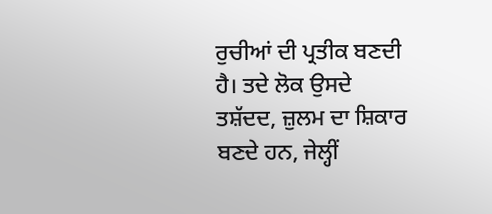ਰੁਚੀਆਂ ਦੀ ਪ੍ਰਤੀਕ ਬਣਦੀ ਹੈ। ਤਦੇ ਲੋਕ ਉਸਦੇ ਤਸ਼ੱਦਦ, ਜ਼ੁਲਮ ਦਾ ਸ਼ਿਕਾਰ ਬਣਦੇ ਹਨ, ਜੇਲ੍ਹੀਂ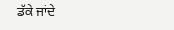ਡੱਕੇ ਜਾਂਦੇ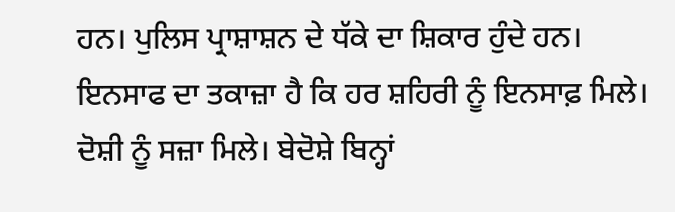ਹਨ। ਪੁਲਿਸ ਪ੍ਰਾਸ਼ਾਸ਼ਨ ਦੇ ਧੱਕੇ ਦਾ ਸ਼ਿਕਾਰ ਹੁੰਦੇ ਹਨ।
ਇਨਸਾਫ ਦਾ ਤਕਾਜ਼ਾ ਹੈ ਕਿ ਹਰ ਸ਼ਹਿਰੀ ਨੂੰ ਇਨਸਾਫ਼ ਮਿਲੇ। ਦੋਸ਼ੀ ਨੂੰ ਸਜ਼ਾ ਮਿਲੇ। ਬੇਦੋਸ਼ੇ ਬਿਨ੍ਹਾਂ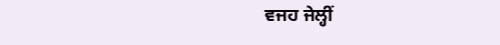ਵਜਹ ਜੇਲ੍ਹੀਂ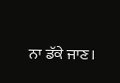ਨਾ ਡੱਕੇ ਜਾਣ।